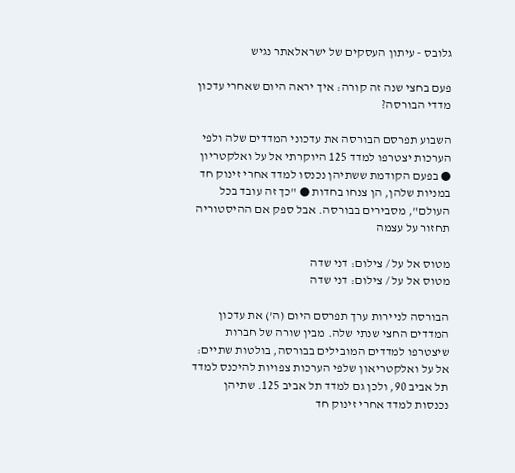גלובס - עיתון העסקים של ישראלאתר נגיש

פעם בחצי שנה זה קורה: איך יראה היום שאחרי עדכון מדדי הבורסה?

השבוע תפרסם הבורסה את עדכוני המדדים שלה ולפי הערכות יצטרפו למדד 125 היוקרתי אל על ואלקטריון ● בפעם הקודמת ששתיהן נכנסו למדד אחרי זינוק חד במניות שלהן, הן צנחו בחדות ● "כך זה עובד בכל העולם", מסבירים בבורסה. אבל ספק אם ההיסטוריה תחזור על עצמה

מטוס אל על / צילום: דני שדה
מטוס אל על / צילום: דני שדה

הבורסה לניירות ערך תפרסם היום (ה') את עדכון המדדים החצי שנתי שלה. מבין שורה של חברות שיצטרפו למדדים המובילים בבורסה, בולטות שתיים: אל על ואלקטריאון שלפי הערכות צפויות להיכנס למדד תל אביב 90, ולכן גם למדד תל אביב 125. שתיהן נכנסות למדד אחרי זינוק חד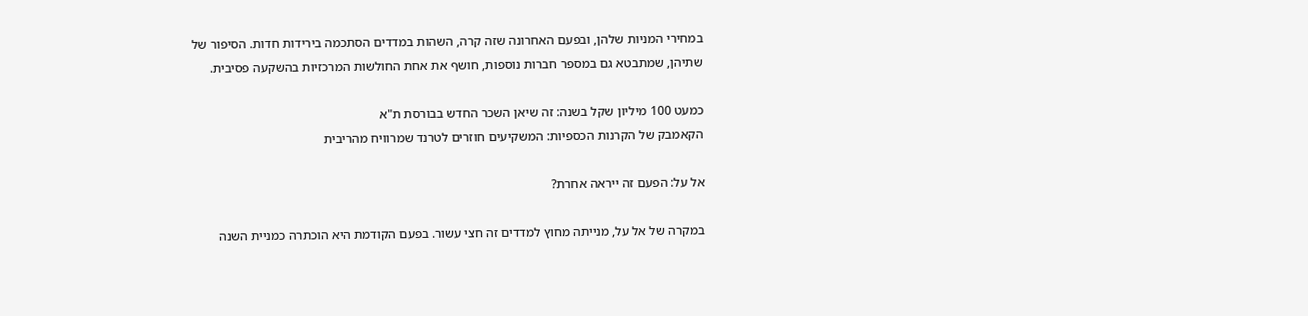במחירי המניות שלהן, ובפעם האחרונה שזה קרה, השהות במדדים הסתכמה בירידות חדות. הסיפור של שתיהן, שמתבטא גם במספר חברות נוספות, חושף את אחת החולשות המרכזיות בהשקעה פסיבית.

כמעט 100 מיליון שקל בשנה: זה שיאן השכר החדש בבורסת ת"א
הקאמבק של הקרנות הכספיות: המשקיעים חוזרים לטרנד שמרוויח מהריבית

אל על: הפעם זה ייראה אחרת?

במקרה של אל על, מנייתה מחוץ למדדים זה חצי עשור. בפעם הקודמת היא הוכתרה כמניית השנה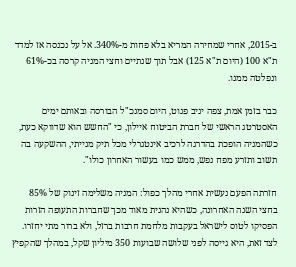ב-2015, אחרי שמחירה המריא בלא פחות מ-340%. אל על נכנסה אז למדד ת"א 100 (היום ת"א 125) אבל תוך שנתיים וחצי המניה קרסה בכ-61% ונפלטה ממנו.

כבר בזמן אמת, צפה יניב פגוט, היום סמנכ"ל הבורסה ובאותם ימים האסטרטג הראשי של חברת הביטוח איילון, כי "החשש הוא שדווקא כעת, כשהמניה הופכת בהדרגה לרכיב אינטגרלי מכל תיק מנייתי, ההשקעה בה תשוב ותזרע מפח נפש, ממש כמו בעשור האחרון כולו".

חזרתה הפעם נעשית אחרי מהלך כפול: המניה משלימה זינוק של 85% בחצי השנה האחרונה, כשהיא נהנית מאוד מכך שחברות התעופה הזרות הפסיקו לטוס לישראל בעקבות מלחמת חרבות ברזל, ולא ברור מתי יחזרו. לצד זאת, היא גייסה לפני שלושה שבועות 350 מיליון שקל, במהלך שהקפיץ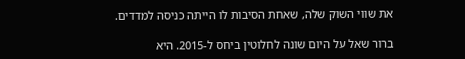את שווי השוק שלה, שאחת הסיבות לו הייתה כניסה למדדים.

ברור שאל על היום שונה לחלוטין ביחס ל-2015. היא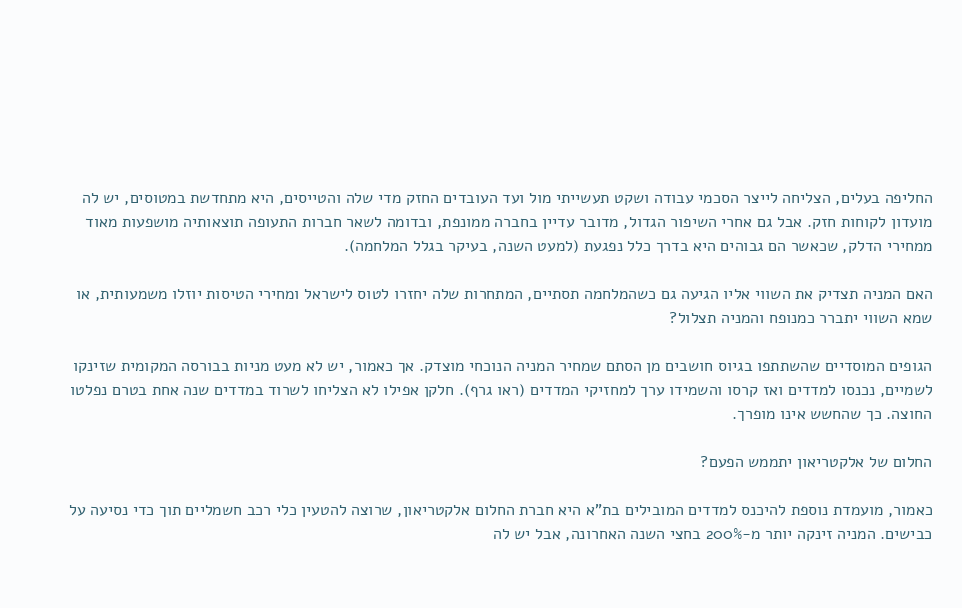החליפה בעלים, הצליחה לייצר הסכמי עבודה ושקט תעשייתי מול ועד העובדים החזק מדי שלה והטייסים, היא מתחדשת במטוסים, יש לה מועדון לקוחות חזק. אבל גם אחרי השיפור הגדול, מדובר עדיין בחברה ממונפת, ובדומה לשאר חברות התעופה תוצאותיה מושפעות מאוד ממחירי הדלק, שכאשר הם גבוהים היא בדרך כלל נפגעת (למעט השנה, בעיקר בגלל המלחמה).

האם המניה תצדיק את השווי אליו הגיעה גם כשהמלחמה תסתיים, המתחרות שלה יחזרו לטוס לישראל ומחירי הטיסות יוזלו משמעותית, או שמא השווי יתברר כמנופח והמניה תצלול?

הגופים המוסדיים שהשתתפו בגיוס חושבים מן הסתם שמחיר המניה הנוכחי מוצדק. אך כאמור, יש לא מעט מניות בבורסה המקומית שזינקו לשמיים, נכנסו למדדים ואז קרסו והשמידו ערך למחזיקי המדדים (ראו גרף). חלקן אפילו לא הצליחו לשרוד במדדים שנה אחת בטרם נפלטו החוצה. כך שהחשש אינו מופרך.

החלום של אלקטריאון יתממש הפעם?

כאמור, מועמדת נוספת להיכנס למדדים המובילים בת"א היא חברת החלום אלקטריאון, שרוצה להטעין כלי רכב חשמליים תוך כדי נסיעה על כבישים. המניה זינקה יותר מ-200% בחצי השנה האחרונה, אבל יש לה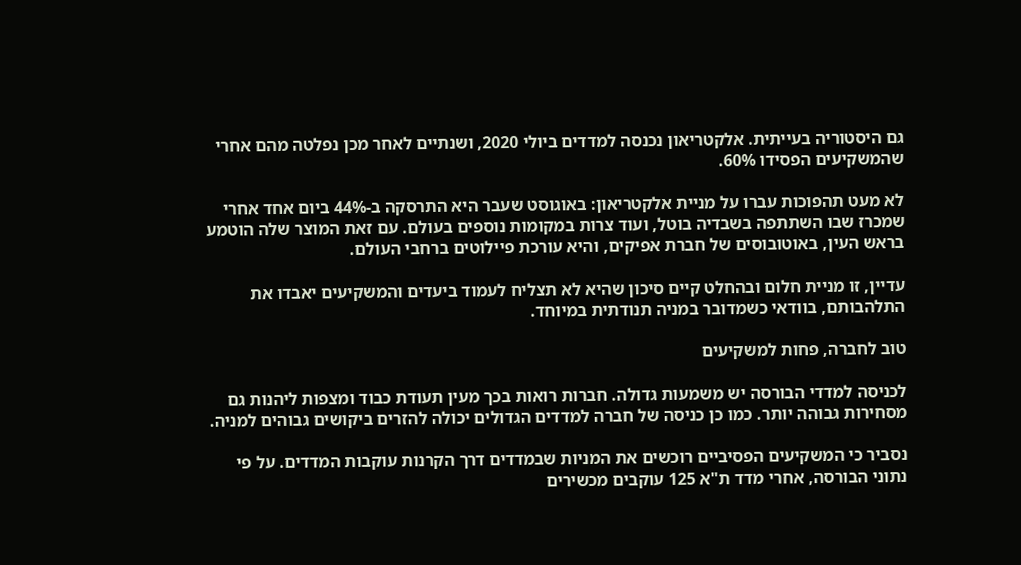גם היסטוריה בעייתית. אלקטריאון נכנסה למדדים ביולי 2020, ושנתיים לאחר מכן נפלטה מהם אחרי שהמשקיעים הפסידו 60%.

לא מעט תהפוכות עברו על מניית אלקטריאון: באוגוסט שעבר היא התרסקה ב-44% ביום אחד אחרי שמכרז שבו השתתפה בשבדיה בוטל, ועוד צרות במקומות נוספים בעולם. עם זאת המוצר שלה הוטמע בראש העין, באוטובוסים של חברת אפיקים, והיא עורכת פיילוטים ברחבי העולם.

עדיין, זו מניית חלום ובהחלט קיים סיכון שהיא לא תצליח לעמוד ביעדים והמשקיעים יאבדו את התלהבותם, בוודאי כשמדובר במניה תנודתית במיוחד.

טוב לחברה, פחות למשקיעים

לכניסה למדדי הבורסה יש משמעות גדולה. חברות רואות בכך מעין תעודת כבוד ומצפות ליהנות גם מסחירות גבוהה יותר. כמו כן כניסה של חברה למדדים הגדולים יכולה להזרים ביקושים גבוהים למניה.

נסביר כי המשקיעים הפסיביים רוכשים את המניות שבמדדים דרך הקרנות עוקבות המדדים. על פי נתוני הבורסה, אחרי מדד ת"א 125 עוקבים מכשירים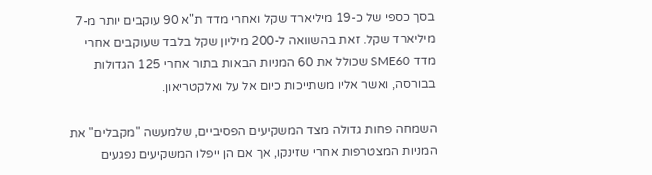בסך כספי של כ-19 מיליארד שקל ואחרי מדד ת"א 90 עוקבים יותר מ-7 מיליארד שקל. זאת בהשוואה ל-200 מיליון שקל בלבד שעוקבים אחרי מדד SME60 שכולל את 60 המניות הבאות בתור אחרי 125 הגדולות בבורסה, ואשר אליו משתייכות כיום אל על ואלקטריאון.

השמחה פחות גדולה מצד המשקיעים הפסיביים, שלמעשה "מקבלים" את המניות המצטרפות אחרי שזינקו, אך אם הן ייפלו המשקיעים נפגעים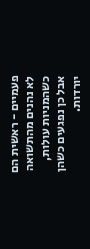פעמיים - ראשית הם לא נהנים מהתשואה כשהמניות עולות, אבל כן נפגעים כשהן יורדות.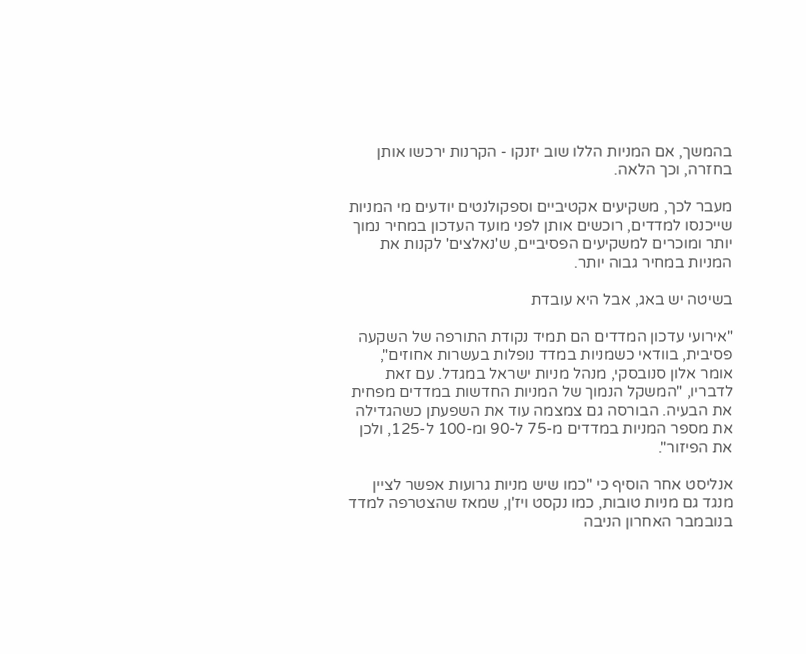בהמשך, אם המניות הללו שוב יזנקו - הקרנות ירכשו אותן בחזרה, וכך הלאה.

מעבר לכך, משקיעים אקטיביים וספקולנטים יודעים מי המניות שייכנסו למדדים, רוכשים אותן לפני מועד העדכון במחיר נמוך יותר ומוכרים למשקיעים הפסיביים, ש'נאלצים' לקנות את המניות במחיר גבוה יותר.

בשיטה יש באג, אבל היא עובדת

"אירועי עדכון המדדים הם תמיד נקודת התורפה של השקעה פסיבית, בוודאי כשמניות במדד נופלות בעשרות אחוזים", אומר אלון סנובסקי, מנהל מניות ישראל במגדל. עם זאת לדבריו, "המשקל הנמוך של המניות החדשות במדדים מפחית את הבעיה. הבורסה גם צמצמה עוד את השפעתן כשהגדילה את מספר המניות במדדים מ-75 ל-90 ומ-100 ל-125, ולכן את הפיזור".

אנליסט אחר הוסיף כי "כמו שיש מניות גרועות אפשר לציין מנגד גם מניות טובות, כמו נקסט ויז'ן, שמאז שהצטרפה למדד בנובמבר האחרון הניבה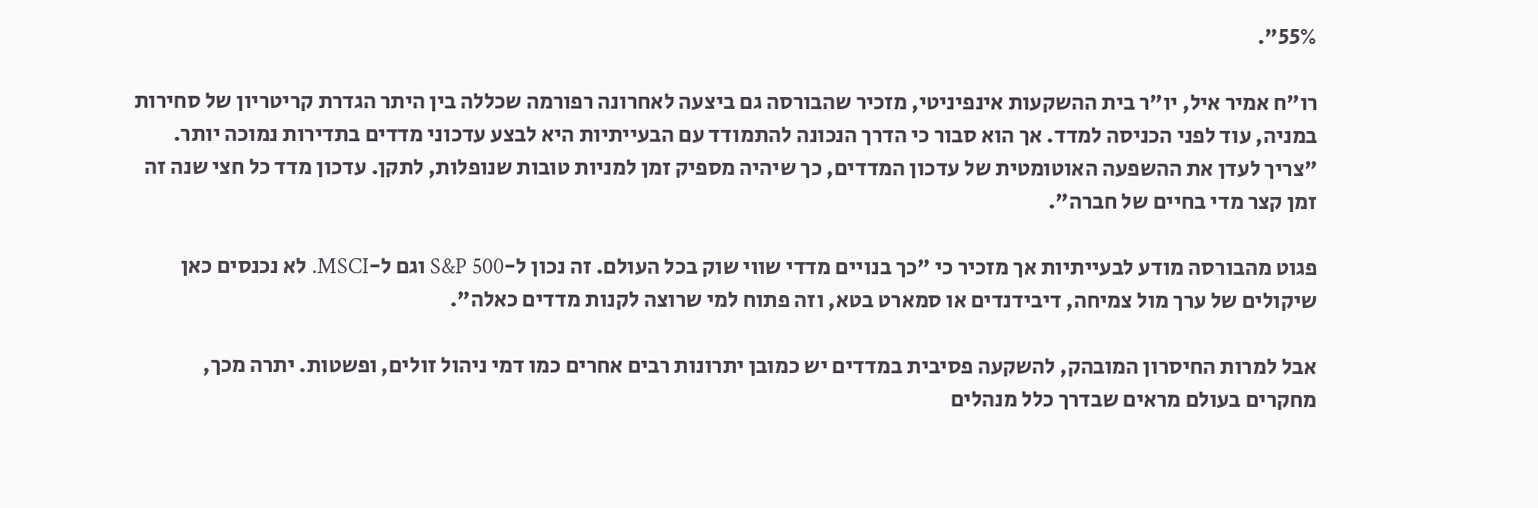55%".

רו"ח אמיר איל, יו"ר בית ההשקעות אינפיניטי, מזכיר שהבורסה גם ביצעה לאחרונה רפורמה שכללה בין היתר הגדרת קריטריון של סחירות במניה, עוד לפני הכניסה למדד. אך הוא סבור כי הדרך הנכונה להתמודד עם הבעייתיות היא לבצע עדכוני מדדים בתדירות נמוכה יותר. "צריך לעדן את ההשפעה האוטומטית של עדכון המדדים, כך שיהיה מספיק זמן למניות טובות שנופלות, לתקן. עדכון מדד כל חצי שנה זה זמן קצר מדי בחיים של חברה".

פגוט מהבורסה מודע לבעייתיות אך מזכיר כי "כך בנויים מדדי שווי שוק בכל העולם. זה נכון ל-S&P 500 וגם ל-MSCI. לא נכנסים כאן שיקולים של ערך מול צמיחה, דיבידנדים או סמארט בטא, וזה פתוח למי שרוצה לקנות מדדים כאלה".

אבל למרות החיסרון המובהק, להשקעה פסיבית במדדים יש כמובן יתרונות רבים אחרים כמו דמי ניהול זולים, ופשטות. יתרה מכך, מחקרים בעולם מראים שבדרך כלל מנהלים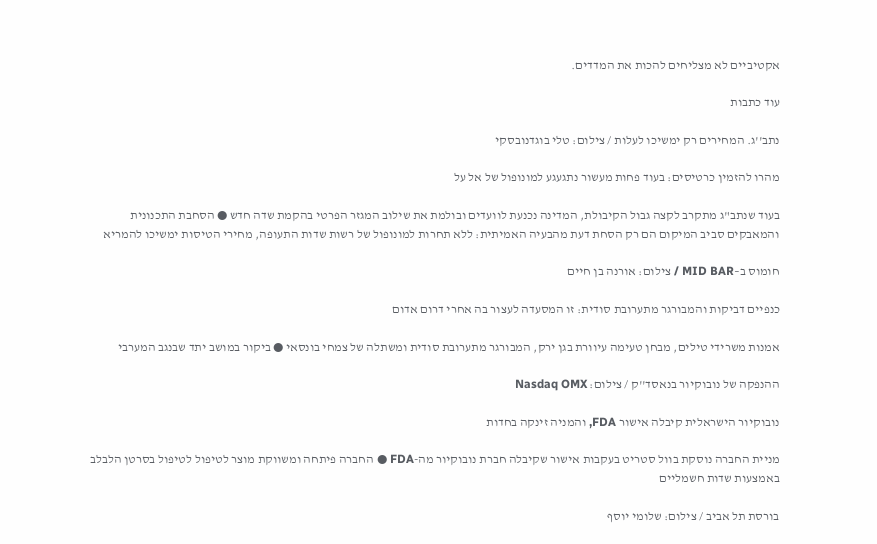אקטיביים לא מצליחים להכות את המדדים.

עוד כתבות

נתב''ג. המחירים רק ימשיכו לעלות / צילום: טלי בוגדנובסקי

מהרו להזמין כרטיסים: בעוד פחות מעשור נתגעגע למונופול של אל על

בעוד שנתב"ג מתקרב לקצה גבול הקיבולת, המדינה נכנעת לוועדים ובולמת את שילוב המגזר הפרטי בהקמת שדה חדש ● הסחבת התכנונית והמאבקים סביב המיקום הם רק הסחת דעת מהבעיה האמיתית: ללא תחרות למונופול של רשות שדות התעופה, מחירי הטיסות ימשיכו להמריא

חומוס ב–MID BAR / צילום: אורנה בן חיים

כנפיים דביקות והמבורגר מתערובת סודית: זו המסעדה לעצור בה אחרי דרום אדום

אמנות משרידי טילים, מבחן טעימה עיוורת בגן ירק, המבורגר מתערובת סודית ומשתלה של צמחי בונסאי ● ביקור במושב יתד שבנגב המערבי

ההנפקה של נובוקיור בנאסד''ק / צילום: Nasdaq OMX

נובוקיור הישראלית קיבלה אישור FDA, והמניה זינקה בחדות

מניית החברה נוסקת בוול סטריט בעקבות אישור שקיבלה חברת נובוקיור מה-FDA ● החברה פיתחה ומשווקת מוצר לטיפול לטיפול בסרטן הלבלב באמצעות שדות חשמליים

בורסת תל אביב / צילום: שלומי יוסף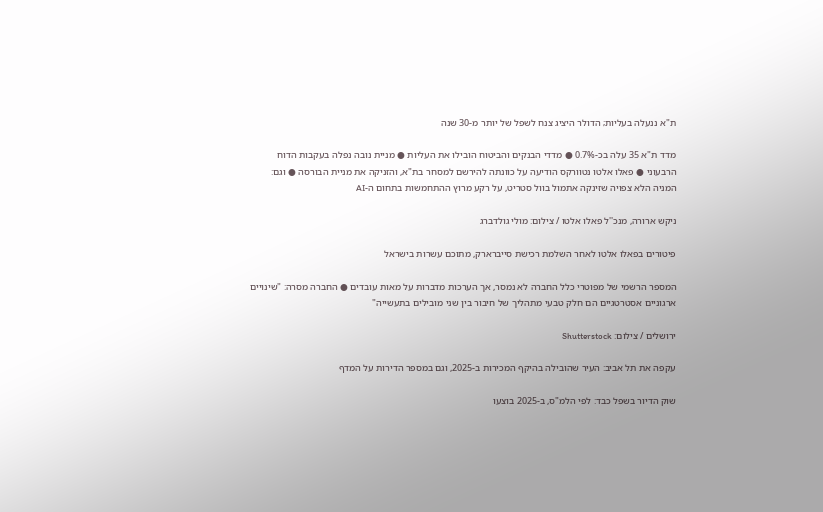ת"א ננעלה בעליות; הדולר היציג צנח לשפל של יותר מ-30 שנה

מדד ת"א 35 עלה בכ-0.7% ● מדדי הבנקים והביטוח הובילו את העליות ● מניית נובה נפלה בעקבות הדוח הרבעוני ● פאלו אלטו נטוורקס הודיעה על כוונתה להירשם למסחר בת"א, והזניקה את מניית הבורסה ● וגם: המניה הלא צפויה שזינקה אתמול בוול סטריט, על רקע מרוץ ההתחמשות בתחום ה-AI

ניקש ארורה, מנכ''ל פאלו אלטו / צילום: מולי גולדברג

פיטורים בפאלו אלטו לאחר השלמת רכישת סייברארק, מתוכם עשרות בישראל

המספר הרשמי של מפוטרי כלל החברה לא נמסר, אך הערכות מדברות על מאות עובדים ● החברה מסרה: "שינויים ארגוניים אסטרטגיים הם חלק טבעי מתהליך של חיבור בין שני מובילים בתעשייה"

ירושלים / צילום: Shutterstock

עקפה את תל אביב: העיר שהובילה בהיקף המכירות ב-2025, וגם במספר הדירות על המדף

שוק הדיור בשפל כבד: לפי הלמ"ס, ב-2025 בוצעו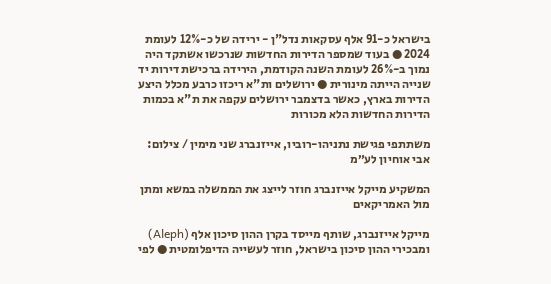בישראל כ-91 אלף עסקאות נדל"ן - ירידה של כ-12% לעומת 2024 ● בעוד שמספר הדירות החדשות שנרכשו אשתקד היה נמוך ב-26% לעומת השנה הקודמת, הירידה ברכישת דירות יד שנייה הייתה מינורית ● ירושלים ות"א ריכזו כרבע מכלל היצע הדירות בארץ, כאשר בדצמבר ירושלים עקפה את ת"א בכמות הדירות החדשות הלא מכורות

משתתפי פגישת נתניהו-רוביו, אייזנברג שני מימין / צילום: אבי אוחיון לע״מ

המשקיע מייקל אייזנברג חוזר לייצג את הממשלה במשא ומתן מול האמריקאים

מייקל אייזנברג, שותף מייסד בקרן ההון סיכון אלף (Aleph) ומבכירי ההון סיכון בישראל, חוזר לעשייה הדיפלומטית ● לפי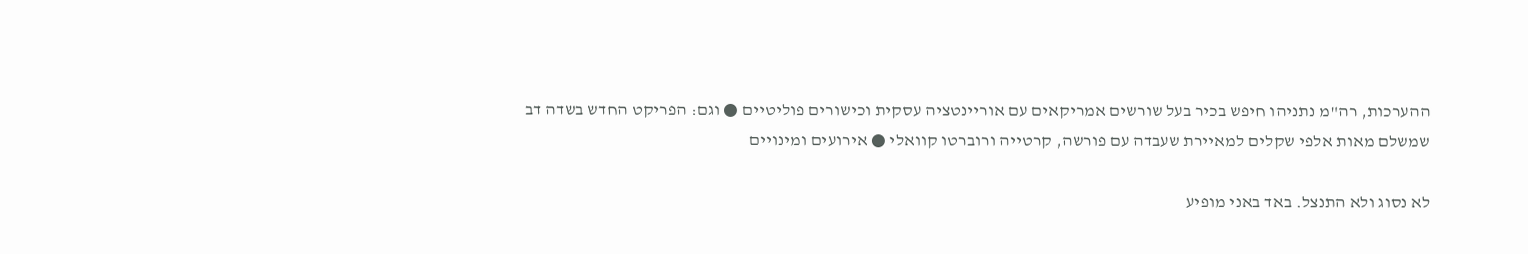ההערכות, רה"מ נתניהו חיפש בכיר בעל שורשים אמריקאים עם אוריינטציה עסקית וכישורים פוליטיים ● וגם: הפריקט החדש בשדה דב שמשלם מאות אלפי שקלים למאיירת שעבדה עם פורשה, קרטייה ורוברטו קוואלי ● אירועים ומינויים

לא נסוג ולא התנצל. באד באני מופיע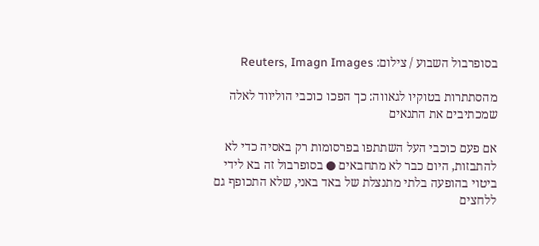בסופרבול השבוע / צילום: Reuters, Imagn Images

מהסתתרות בטוקיו לגאווה: כך הפכו כוכבי הוליווד לאלה שמכתיבים את התנאים

אם פעם כוכבי העל השתתפו בפרסומות רק באסיה כדי לא להתבזות, היום כבר לא מתחבאים ● בסופרבול זה בא לידי ביטוי בהופעה בלתי מתנצלת של באד באני, שלא התכופף גם ללחצים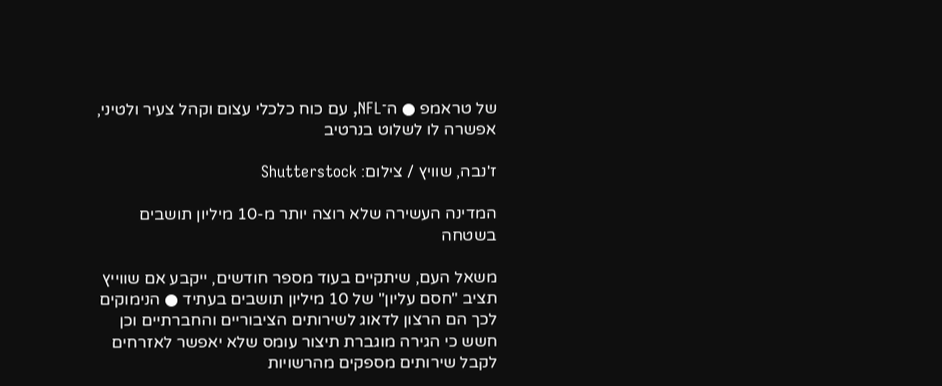של טראמפ ● ה־NFL, עם כוח כלכלי עצום וקהל צעיר ולטיני, אפשרה לו לשלוט בנרטיב

ז'נבה, שוויץ / צילום: Shutterstock

המדינה העשירה שלא רוצה יותר מ-10 מיליון תושבים בשטחה

משאל העם, שיתקיים בעוד מספר חודשים, ייקבע אם שווייץ תציב "חסם עליון" של 10 מיליון תושבים בעתיד ● הנימוקים לכך הם הרצון לדאוג לשירותים הציבוריים והחברתיים וכן חשש כי הגירה מוגברת תיצור עומס שלא יאפשר לאזרחים לקבל שירותים מספקים מהרשויות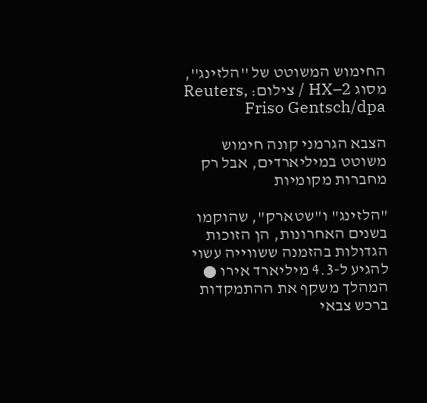החימוש המשוטט של ''הלזינג'', מסוג HX–2 / צילום: Reuters, Friso Gentsch/dpa

הצבא הגרמני קונה חימוש משוטט במיליארדים, אבל רק מחברות מקומיות

"הלזינג" ו"שטארק", שהוקמו בשנים האחרונות, הן הזוכות הגדולות בהזמנה ששווייה עשוי להגיע ל-4.3 מיליארד אירו ● המהלך משקף את ההתמקדות ברכש צבאי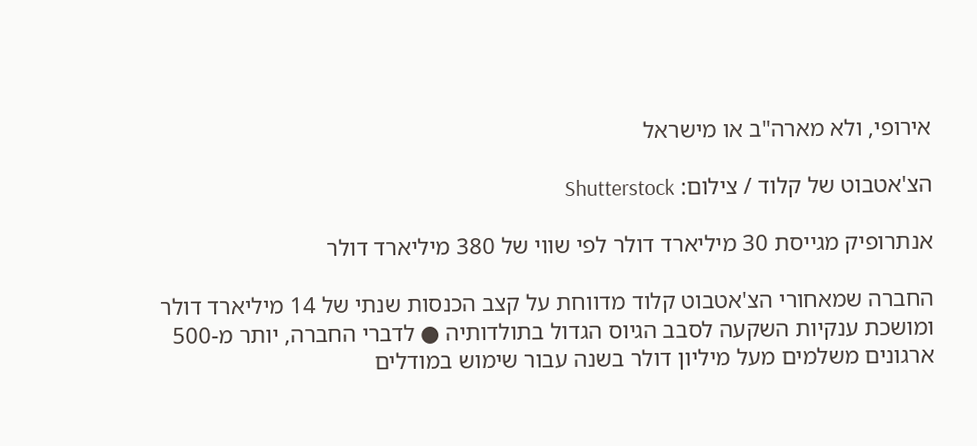אירופי, ולא מארה"ב או מישראל

הצ'אטבוט של קלוד / צילום: Shutterstock

אנתרופיק מגייסת 30 מיליארד דולר לפי שווי של 380 מיליארד דולר

החברה שמאחורי הצ'אטבוט קלוד מדווחת על קצב הכנסות שנתי של 14 מיליארד דולר ומושכת ענקיות השקעה לסבב הגיוס הגדול בתולדותיה ● לדברי החברה, יותר מ-500 ארגונים משלמים מעל מיליון דולר בשנה עבור שימוש במודלים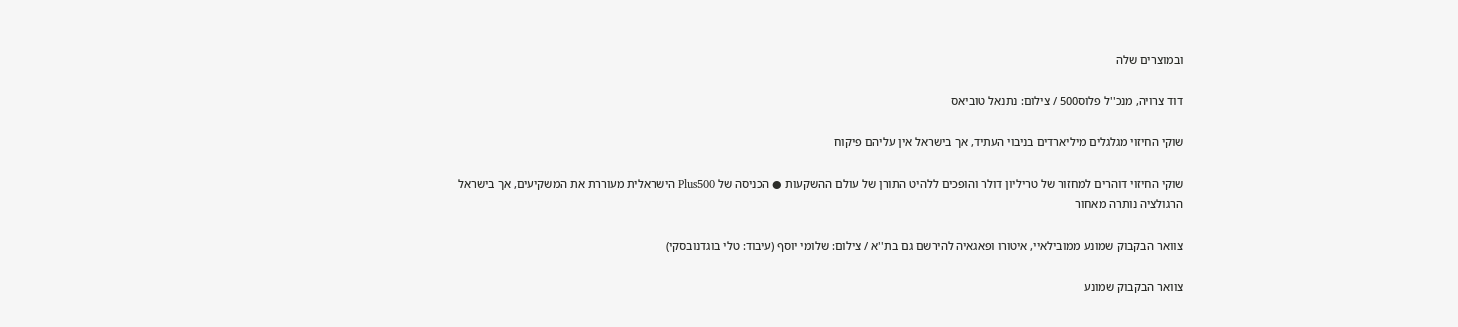ובמוצרים שלה

דוד צרויה, מנכ''ל פלוס500 / צילום: נתנאל טוביאס

שוקי החיזוי מגלגלים מיליארדים בניבוי העתיד, אך בישראל אין עליהם פיקוח

שוקי החיזוי דוהרים למחזור של טריליון דולר והופכים ללהיט התורן של עולם ההשקעות ● הכניסה של Plus500 הישראלית מעוררת את המשקיעים, אך בישראל הרגולציה נותרה מאחור

צוואר הבקבוק שמונע ממובילאיי, איטורו ופאגאיה להירשם גם בת''א / צילום: שלומי יוסף (עיבוד: טלי בוגדנובסקי)

צוואר הבקבוק שמונע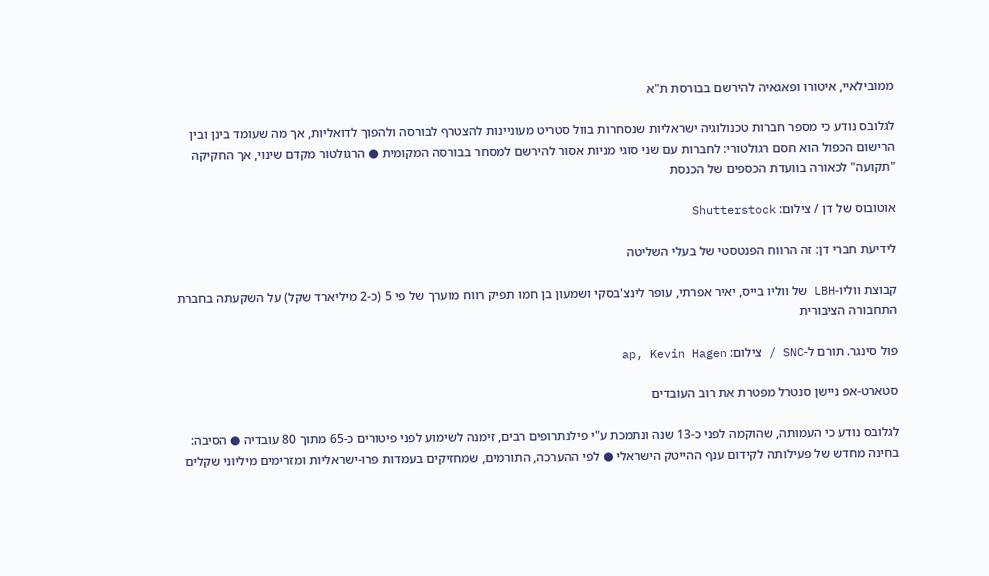ממובילאיי, איטורו ופאגאיה להירשם בבורסת ת"א

לגלובס נודע כי מספר חברות טכנולוגיה ישראליות שנסחרות בוול סטריט מעוניינות להצטרף לבורסה ולהפוך לדואליות, אך מה שעומד בינן ובין הרישום הכפול הוא חסם רגולטורי: לחברות עם שני סוגי מניות אסור להירשם למסחר בבורסה המקומית ● הרגולטור מקדם שינוי, אך החקיקה "תקועה" לכאורה בוועדת הכספים של הכנסת

אוטובוס של דן / צילום: Shutterstock

לידיעת חברי דן: זה הרווח הפנטסטי של בעלי השליטה

קבוצת ווליו-LBH של ווליו בייס, יאיר אפרתי, עופר לינצ'בסקי ושמעון בן חמו תפיק רווח מוערך של פי 5 (כ-2 מיליארד שקל) על השקעתה בחברת התחבורה הציבורית

פול סינגר. תורם ל-SNC / צילום: ap, Kevin Hagen

סטארט-אפ ניישן סנטרל מפטרת את רוב העובדים

לגלובס נודע כי העמותה, שהוקמה לפני כ-13 שנה ונתמכת ע"י פילנתרופים רבים, זימנה לשימוע לפני פיטורים כ-65 מתוך 80 עובדיה ● הסיבה: בחינה מחדש של פעילותה לקידום ענף ההייטק הישראלי ● לפי ההערכה, התורמים, שמחזיקים בעמדות פרו-ישראליות ומזרימים מיליוני שקלים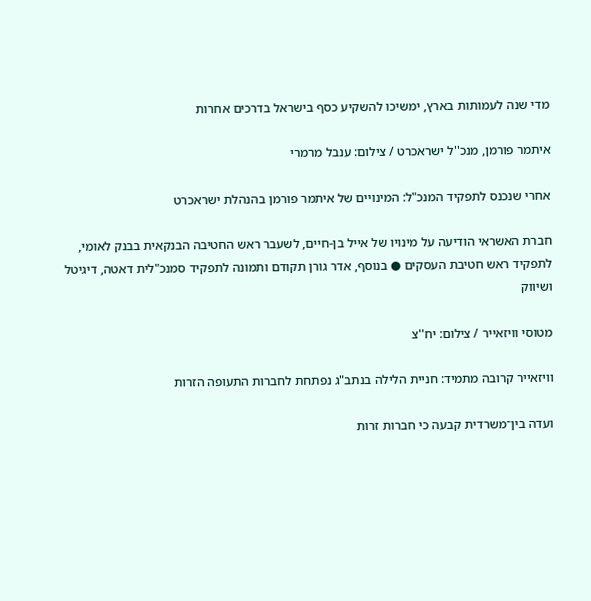מדי שנה לעמותות בארץ, ימשיכו להשקיע כסף בישראל בדרכים אחרות

איתמר פורמן, מנכ''ל ישראכרט / צילום: ענבל מרמרי

אחרי שנכנס לתפקיד המנכ"ל: המינויים של איתמר פורמן בהנהלת ישראכרט

חברת האשראי הודיעה על מינויו של אייל בן-חיים, לשעבר ראש החטיבה הבנקאית בבנק לאומי, לתפקיד ראש חטיבת העסקים ● בנוסף, אדר גורן תקודם ותמונה לתפקיד סמנכ"לית דאטה, דיגיטל ושיווק

מטוסי וויזאייר / צילום: יח''צ

וויזאייר קרובה מתמיד: חניית הלילה בנתב"ג נפתחת לחברות התעופה הזרות

ועדה בין־משרדית קבעה כי חברות זרות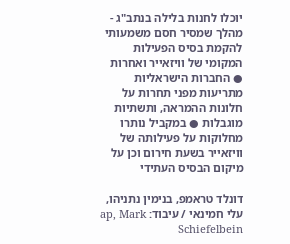יוכלו לחנות בלילה בנתב"ג - מהלך שמסיר חסם משמעותי להקמת בסיס הפעילות המקומי של וויזאייר ואחרות ● החברות הישראליות מתריעות מפני תחרות על חלונות ההמראה, ותשתיות מוגבלות ● במקביל נותרו מחלוקות על פעילותה של וויזאייר בשעת חירום וכן על מיקום הבסיס העתידי

דונלד טראמפ, בנימין נתניהו, עלי חמינאי / עיבוד: ap, Mark Schiefelbein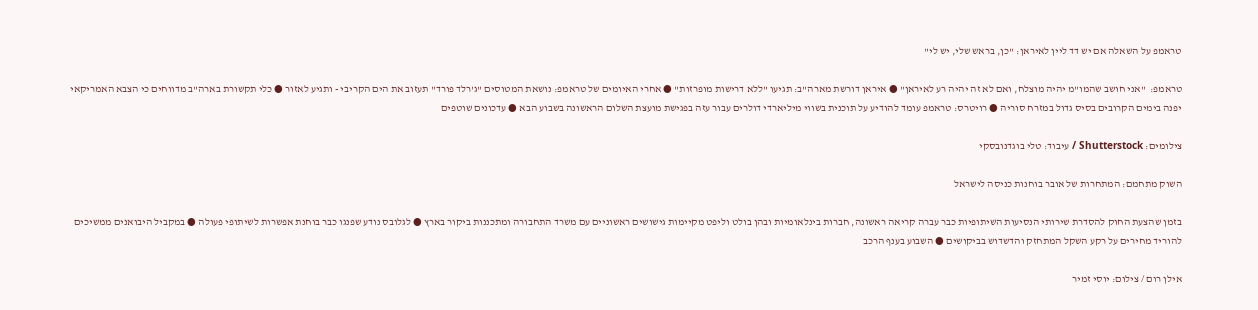טראמפ על השאלה אם יש דד ליין לאיראן: "כן, בראש שלי, יש לי"

טראמפ:  "אני חושב שהמו"מ יהיה מוצלח, ואם לא זה יהיה רע לאיראן" ● איראן דורשת מארה"ב: תגיעו "ללא דרישות מופרזות" ● אחרי האיומים של טראמפ: נושאת המטוסים "ג'רלד פורד" תעזוב את הים הקריבי - ותגיע לאזור ● כלי תקשורת בארה"ב מדווחים כי הצבא האמריקאי יפנה בימים הקרובים בסיס גדול במזרח סוריה ● רויטרס: טראמפ עומד להודיע על תוכנית בשווי מיליארדי דולרים עבור עזה בפגישת מועצת השלום הראשונה בשבוע הבא ● עדכונים שוטפים

צילומים: Shutterstock / עיבוד: טלי בוגדנובסקי

השוק מתחמם: המתחרות של אובר בוחנות כניסה לישראל

בזמן שהצעת החוק להסדרת שירותי הנסיעות השיתופיות כבר עברה קריאה ראשונה, חברות בינלאומיות ובהן בולט וליפט מקיימות גישושים ראשוניים עם משרד התחבורה ומתכננות ביקור בארץ ● לגלובס נודע שפנגו כבר בוחנת אפשרות לשיתופי פעולה ● במקביל היבואנים ממשיכים להוריד מחירים על רקע השקל המתחזק והדשדוש בביקושים ● השבוע בענף הרכב

אילן רום / צילום: יוסי זמיר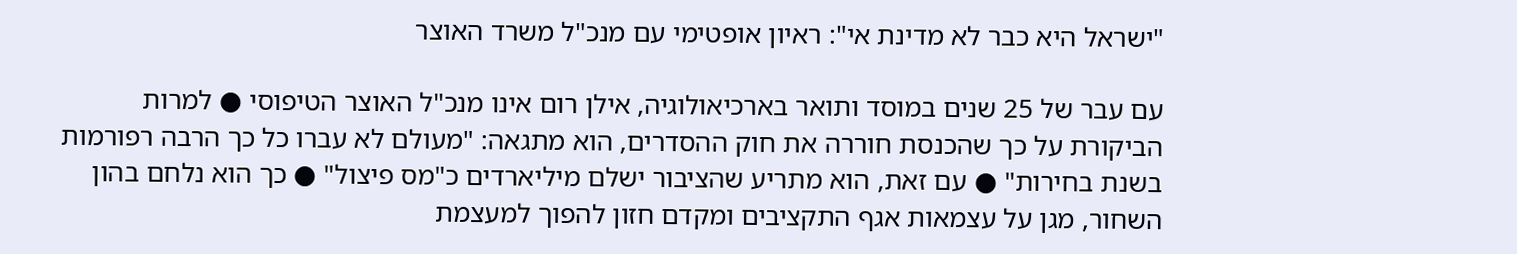"ישראל היא כבר לא מדינת אי": ראיון אופטימי עם מנכ"ל משרד האוצר

עם עבר של 25 שנים במוסד ותואר בארכיאולוגיה, אילן רום אינו מנכ"ל האוצר הטיפוסי ● למרות הביקורת על כך שהכנסת חוררה את חוק ההסדרים, הוא מתגאה: "מעולם לא עברו כל כך הרבה רפורמות בשנת בחירות" ● עם זאת, הוא מתריע שהציבור ישלם מיליארדים כ"מס פיצול" ● כך הוא נלחם בהון השחור, מגן על עצמאות אגף התקציבים ומקדם חזון להפוך למעצמת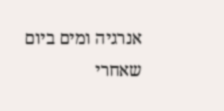אנרגיה ומים ביום שאחרי